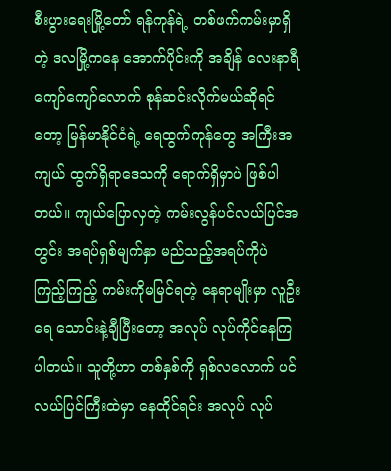စီးပွားရေးမြို့တော် ရန်ကုန်ရဲ့ တစ်ဖက်ကမ်းမှာရှိတဲ့ ဒလမြို့ကနေ အောက်ပိုင်းကို အချိန် လေးနာရီကျော်ကျော်လောက် စုန်ဆင်းလိုက်မယ်ဆိုရင်တော့ မြန်မာနိုင်ငံရဲ့ ရေထွက်ကုန်တွေ အကြီးအကျယ် ထွက်ရှိရာဒေသကို ရောက်ရှိမှာပဲ ဖြစ်ပါတယ်။ ကျယ်ပြောလှတဲ့ ကမ်းလွန်ပင်လယ်ပြင်အတွင်း အရပ်ရှစ်မျက်နှာ မည်သည့်အရပ်ကိုပဲ ကြည့်ကြည့် ကမ်းကိုမမြင်ရတဲ့ နေရာမျိုးမှာ လူဦးရေ သောင်းနဲ့ချီပြီးတော့ အလုပ် လုပ်ကိုင်နေကြပါတယ်။ သူတို့ဟာ တစ်နှစ်ကို ရှစ်လလောက် ပင်လယ်ပြင်ကြီးထဲမှာ နေထိုင်ရင်း အလုပ် လုပ်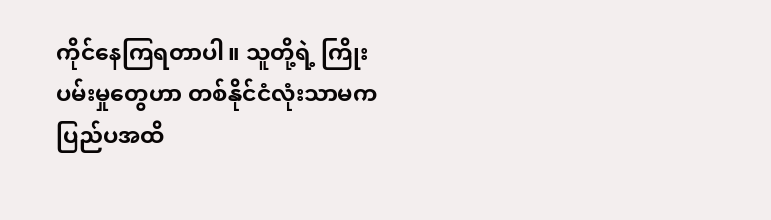ကိုင်နေကြရတာပါ။ သူတို့ရဲ့ ကြိုးပမ်းမှုတွေဟာ တစ်နိုင်ငံလုံးသာမက ပြည်ပအထိ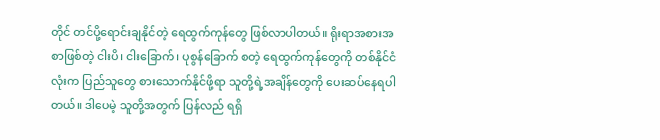တိုင် တင်ပို့ရောင်းချနိုင်တဲ့ ရေထွက်ကုန်တွေ ဖြစ်လာပါတယ်။ ရိုးရာအစားအစာဖြစ်တဲ့ ငါးပိ၊ ငါးခြောက်၊ ပုစွန်ခြောက် စတဲ့ ရေထွက်ကုန်တွေကို တစ်နိုင်ငံလုံးက ပြည်သူတွေ စားသောက်နိုင်ဖို့ရာ သူတို့ရဲ့အချိန်တွေကို ပေးဆပ်နေရပါတယ်။ ဒါပေမဲ့ သူတို့အတွက် ပြန်လည် ရရှိ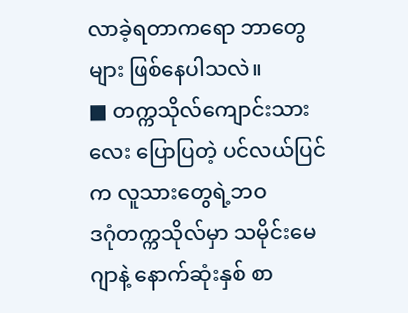လာခဲ့ရတာကရော ဘာတွေများ ဖြစ်နေပါသလဲ။
■ တက္ကသိုလ်ကျောင်းသားလေး ပြောပြတဲ့ ပင်လယ်ပြင်က လူသားတွေရဲ့ဘဝ
ဒဂုံတက္ကသိုလ်မှာ သမိုင်းမေဂျာနဲ့ နောက်ဆုံးနှစ် စာ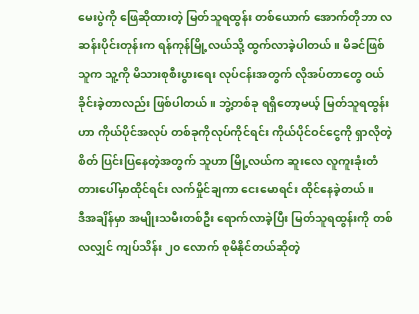မေးပွဲကို ဖြေဆိုထားတဲ့ မြတ်သူရထွန်း တစ်ယောက် အောက်တိုဘာ လဆန်းပိုင်းတုန်းက ရန်ကုန်မြို့လယ်သို့ ထွက်လာခဲ့ပါတယ်။ မိခင်ဖြစ်သူက သူ့ကို မိသားစုစီးပွားရေး လုပ်ငန်းအတွက် လိုအပ်တာတွေ ဝယ်ခိုင်းခဲ့တာလည်း ဖြစ်ပါတယ်။ ဘွဲ့တစ်ခု ရရှိတော့မယ့် မြတ်သူရထွန်းဟာ ကိုယ်ပိုင်အလုပ် တစ်ခုကိုလုပ်ကိုင်ရင်း ကိုယ်ပိုင်ဝင်ငွေကို ရှာလိုတဲ့စိတ် ပြင်းပြနေတဲ့အတွက် သူဟာ မြို့လယ်က ဆူးလေ လူကူးခုံးတံတားပေါ်မှာထိုင်ရင်း လက်မှိုင်ချကာ ငေးမောရင်း ထိုင်နေခဲ့တယ်။
ဒီအချိန်မှာ အမျိုးသမီးတစ်ဦး ရောက်လာခဲ့ပြီး မြတ်သူရထွန်းကို တစ်လလျှင် ကျပ်သိန်း ၂၀ လောက် စုမိနိုင်တယ်ဆိုတဲ့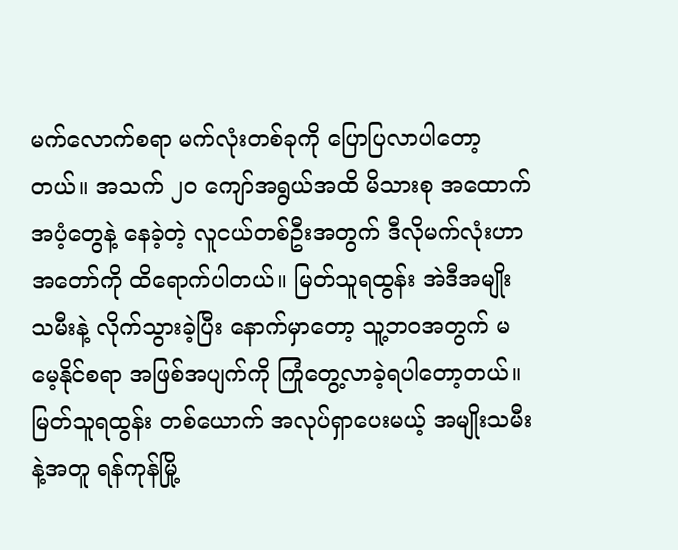မက်လောက်စရာ မက်လုံးတစ်ခုကို ပြောပြလာပါတော့တယ်။ အသက် ၂၀ ကျော်အရွယ်အထိ မိသားစု အထောက်အပံ့တွေနဲ့ နေခဲ့တဲ့ လူငယ်တစ်ဦးအတွက် ဒီလိုမက်လုံးဟာ အတော်ကို ထိရောက်ပါတယ်။ မြတ်သူရထွန်း အဲဒီအမျိုးသမီးနဲ့ လိုက်သွားခဲ့ပြီး နောက်မှာတော့ သူ့ဘဝအတွက် မမေ့နိုင်စရာ အဖြစ်အပျက်ကို ကြုံတွေ့လာခဲ့ရပါတော့တယ်။
မြတ်သူရထွန်း တစ်ယောက် အလုပ်ရှာပေးမယ့် အမျိုးသမီးနဲ့အတူ ရန်ကုန်မြို့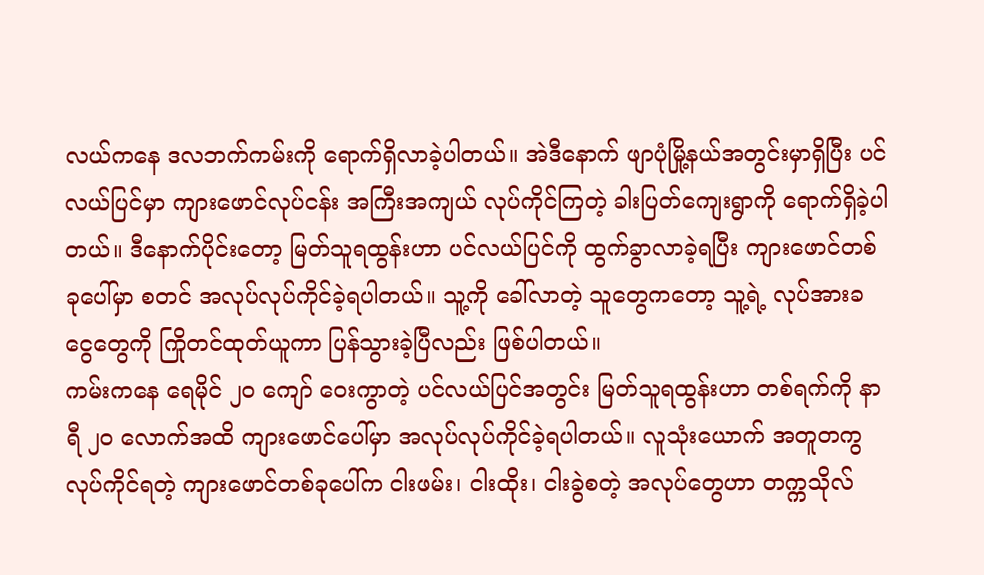လယ်ကနေ ဒလဘက်ကမ်းကို ရောက်ရှိလာခဲ့ပါတယ်။ အဲဒီနောက် ဖျာပုံမြို့နယ်အတွင်းမှာရှိပြီး ပင်လယ်ပြင်မှာ ကျားဖောင်လုပ်ငန်း အကြီးအကျယ် လုပ်ကိုင်ကြတဲ့ ခါးပြတ်ကျေးရွာကို ရောက်ရှိခဲ့ပါတယ်။ ဒီနောက်ပိုင်းတော့ မြတ်သူရထွန်းဟာ ပင်လယ်ပြင်ကို ထွက်ခွာလာခဲ့ရပြီး ကျားဖောင်တစ်ခုပေါ်မှာ စတင် အလုပ်လုပ်ကိုင်ခဲ့ရပါတယ်။ သူ့ကို ခေါ်လာတဲ့ သူတွေကတော့ သူ့ရဲ့ လုပ်အားခငွေတွေကို ကြိုတင်ထုတ်ယူကာ ပြန်သွားခဲ့ပြီလည်း ဖြစ်ပါတယ်။
ကမ်းကနေ ရေမိုင် ၂၀ ကျော် ဝေးကွာတဲ့ ပင်လယ်ပြင်အတွင်း မြတ်သူရထွန်းဟာ တစ်ရက်ကို နာရီ ၂၀ လောက်အထိ ကျားဖောင်ပေါ်မှာ အလုပ်လုပ်ကိုင်ခဲ့ရပါတယ်။ လူသုံးယောက် အတူတကွ လုပ်ကိုင်ရတဲ့ ကျားဖောင်တစ်ခုပေါ်က ငါးဖမ်း၊ ငါးထိုး၊ ငါးခွဲစတဲ့ အလုပ်တွေဟာ တက္ကသိုလ်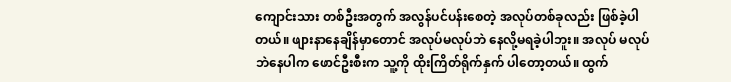ကျောင်းသား တစ်ဦးအတွက် အလွန်ပင်ပန်းစေတဲ့ အလုပ်တစ်ခုလည်း ဖြစ်ခဲ့ပါတယ်။ ဖျားနာနေချိန်မှာတောင် အလုပ်မလုပ်ဘဲ နေလို့မရခဲ့ပါဘူး။ အလုပ် မလုပ်ဘဲနေပါက ဖောင်ဦးစီးက သူ့ကို ထိုးကြိတ်ရိုက်နှက် ပါတော့တယ်။ ထွက်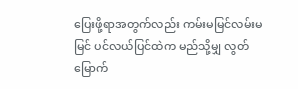ပြေးဖို့ရာအတွက်လည်း ကမ်းမမြင်လမ်းမမြင် ပင်လယ်ပြင်ထဲက မည်သို့မျှ လွတ်မြောက်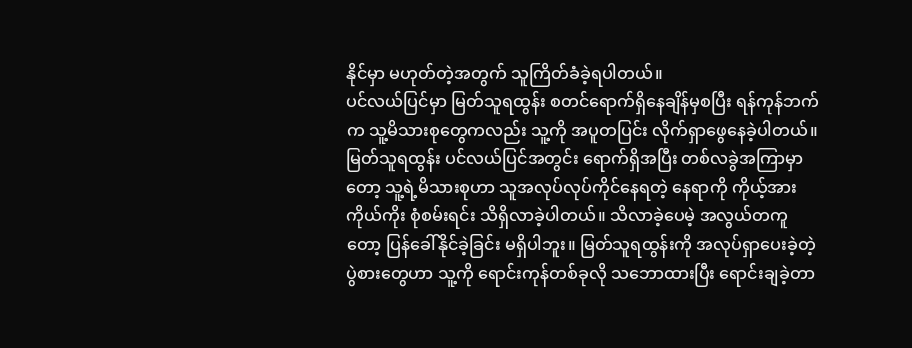နိုင်မှာ မဟုတ်တဲ့အတွက် သူကြိတ်ခံခဲ့ရပါတယ်။
ပင်လယ်ပြင်မှာ မြတ်သူရထွန်း စတင်ရောက်ရှိနေချိန်မှစပြီး ရန်ကုန်ဘက်က သူ့မိသားစုတွေကလည်း သူ့ကို အပူတပြင်း လိုက်ရှာဖွေနေခဲ့ပါတယ်။ မြတ်သူရထွန်း ပင်လယ်ပြင်အတွင်း ရောက်ရှိအပြီး တစ်လခွဲအကြာမှာတော့ သူ့ရဲ့မိသားစုဟာ သူအလုပ်လုပ်ကိုင်နေရတဲ့ နေရာကို ကိုယ့်အားကိုယ်ကိုး စုံစမ်းရင်း သိရှိလာခဲ့ပါတယ်။ သိလာခဲ့ပေမဲ့ အလွယ်တကူတော့ ပြန်ခေါ်နိုင်ခဲ့ခြင်း မရှိပါဘူး။ မြတ်သူရထွန်းကို အလုပ်ရှာပေးခဲ့တဲ့ ပွဲစားတွေဟာ သူ့ကို ရောင်းကုန်တစ်ခုလို သဘောထားပြီး ရောင်းချခဲ့တာ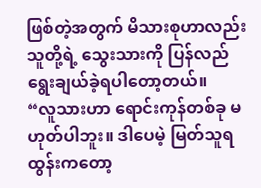ဖြစ်တဲ့အတွက် မိသားစုဟာလည်း သူတို့ရဲ့ သွေးသားကို ပြန်လည် ရွေးချယ်ခဲ့ရပါတော့တယ်။
“လူသားဟာ ရောင်းကုန်တစ်ခု မဟုတ်ပါဘူး။ ဒါပေမဲ့ မြတ်သူရထွန်းကတော့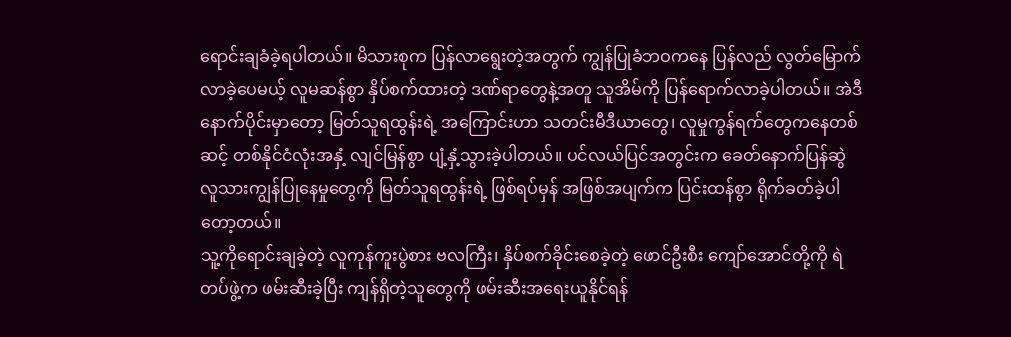ရောင်းချခံခဲ့ရပါတယ်။ မိသားစုက ပြန်လာရွေးတဲ့အတွက် ကျွန်ပြုခံဘဝကနေ ပြန်လည် လွတ်မြောက်လာခဲ့ပေမယ့် လူမဆန်စွာ နှိပ်စက်ထားတဲ့ ဒဏ်ရာတွေနဲ့အတူ သူအိမ်ကို ပြန်ရောက်လာခဲ့ပါတယ်။ အဲဒီနောက်ပိုင်းမှာတော့ မြတ်သူရထွန်းရဲ့ အကြောင်းဟာ သတင်းမီဒီယာတွေ၊ လူမှုကွန်ရက်တွေကနေတစ်ဆင့် တစ်နိုင်ငံလုံးအနှံ့ လျင်မြန်စွာ ပျံ့နှံ့သွားခဲ့ပါတယ်။ ပင်လယ်ပြင်အတွင်းက ခေတ်နောက်ပြန်ဆွဲ လူသားကျွန်ပြုနေမှုတွေကို မြတ်သူရထွန်းရဲ့ ဖြစ်ရပ်မှန် အဖြစ်အပျက်က ပြင်းထန်စွာ ရိုက်ခတ်ခဲ့ပါတော့တယ်။
သူ့ကိုရောင်းချခဲ့တဲ့ လူကုန်ကူးပွဲစား ဗလကြီး၊ နှိပ်စက်ခိုင်းစေခဲ့တဲ့ ဖောင်ဦးစီး ကျော်အောင်တို့ကို ရဲတပ်ဖွဲ့က ဖမ်းဆီးခဲ့ပြီး ကျန်ရှိတဲ့သူတွေကို ဖမ်းဆီးအရေးယူနိုင်ရန်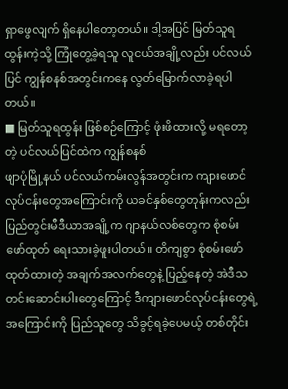ရှာဖွေလျက် ရှိနေပါတော့တယ်။ ဒါ့အပြင် မြတ်သူရထွန်းကဲ့သို့ ကြုံတွေ့ခဲ့ရသူ လူငယ်အချို့လည်း ပင်လယ်ပြင် ကျွန်စနစ်အတွင်းကနေ လွတ်မြောက်လာခဲ့ရပါတယ်။
■ မြတ်သူရထွန်း ဖြစ်စဉ်ကြောင့် ဖုံးဖိထားလို့ မရတော့တဲ့ ပင်လယ်ပြင်ထဲက ကျွန်စနစ်
ဖျာပုံမြို့နယ် ပင်လယ်ကမ်းလွန်အတွင်းက ကျားဖောင်လုပ်ငန်းတွေအကြောင်းကို ယခင်နှစ်တွေတုန်းကလည်း ပြည်တွင်းမီဒီယာအချို့က ဂျာနယ်လစ်တွေက စုံစမ်းဖော်ထုတ် ရေးသားခဲ့ဖူးပါတယ်။ တိကျစွာ စုံစမ်းဖော်ထုတ်ထားတဲ့ အချက်အလက်တွေနဲ့ ပြည့်နေတဲ့ အဲဒီသတင်းဆောင်းပါးတွေကြောင့် ဒီကျားဖောင်လုပ်ငန်းတွေရဲ့ အကြောင်းကို ပြည်သူတွေ သိခွင့်ရခဲ့ပေမယ့် တစ်တိုင်း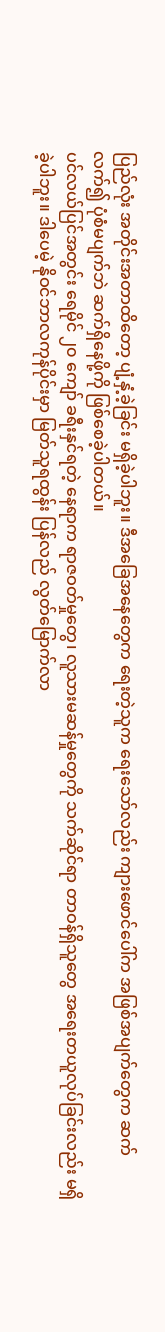ပြည်လုံး အတိုင်းအတာထိတော့ ပျံ့နှံ့ခဲ့ခြင်း မရှိခဲ့ပါဘူး။ ဒီအခြေအနေတွေက ရေးတဲ့သူက ရေးသော်လည်း ကျားဖောင်ပေါ်က အဖြစ်အပျက်တွေက ဆက်လက်၍ ပုံစံမပျက်ဘဲ ဆက်ရှိနေဖို့ကို ဖြစ်စေခဲ့ပါတယ်။
ပင်လယ်ပြင်အတွင်း ရေမိုင် ၂၀ ကျော် ခရီးနှင်ရတဲ့ နေရာက ရာဇဝတ်မှုတွေ၊ လူသားမဆန်မှုတွေကို သက်ဆိုင်ရာ တာဝန်ရှိသူတွေ အရေးတယူလုပ်ခြင်းလည်း မရှိခဲ့ပါဘူး။ ဒါပေမဲ့ နိုဝင်ဘာလကုန်ပိုင်းမှာ မြတ်သူရထွန်း ပြန်လည် လွတ်မြောက်လာ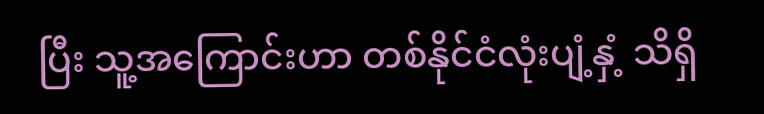ပြီး သူ့အကြောင်းဟာ တစ်နိုင်ငံလုံးပျံ့နှံ့ သိရှိ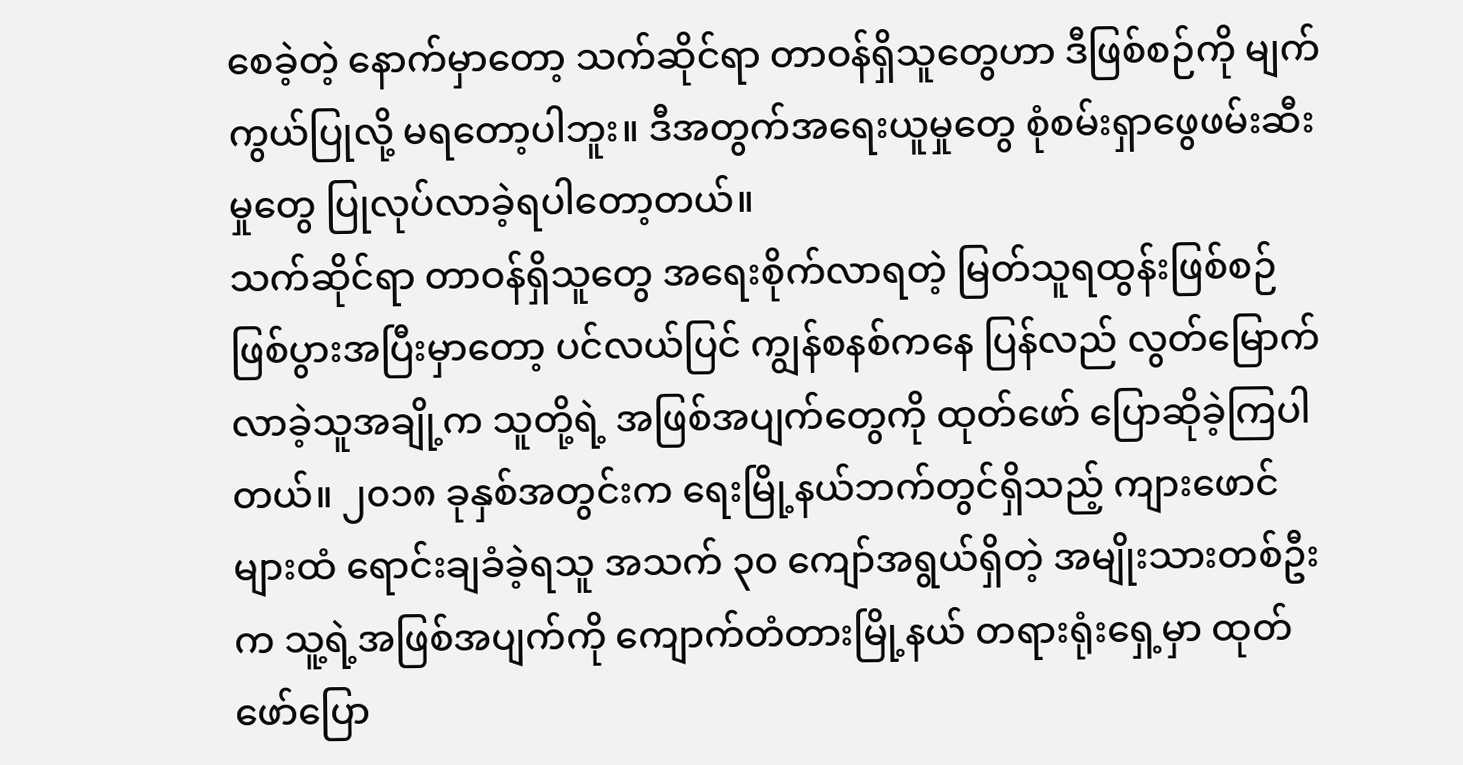စေခဲ့တဲ့ နောက်မှာတော့ သက်ဆိုင်ရာ တာဝန်ရှိသူတွေဟာ ဒီဖြစ်စဉ်ကို မျက်ကွယ်ပြုလို့ မရတော့ပါဘူး။ ဒီအတွက်အရေးယူမှုတွေ စုံစမ်းရှာဖွေဖမ်းဆီးမှုတွေ ပြုလုပ်လာခဲ့ရပါတော့တယ်။
သက်ဆိုင်ရာ တာဝန်ရှိသူတွေ အရေးစိုက်လာရတဲ့ မြတ်သူရထွန်းဖြစ်စဉ် ဖြစ်ပွားအပြီးမှာတော့ ပင်လယ်ပြင် ကျွန်စနစ်ကနေ ပြန်လည် လွတ်မြောက်လာခဲ့သူအချို့က သူတို့ရဲ့ အဖြစ်အပျက်တွေကို ထုတ်ဖော် ပြောဆိုခဲ့ကြပါတယ်။ ၂၀၁၈ ခုနှစ်အတွင်းက ရေးမြို့နယ်ဘက်တွင်ရှိသည့် ကျားဖောင်များထံ ရောင်းချခံခဲ့ရသူ အသက် ၃၀ ကျော်အရွယ်ရှိတဲ့ အမျိုးသားတစ်ဦးက သူ့ရဲ့အဖြစ်အပျက်ကို ကျောက်တံတားမြို့နယ် တရားရုံးရှေ့မှာ ထုတ်ဖော်ပြော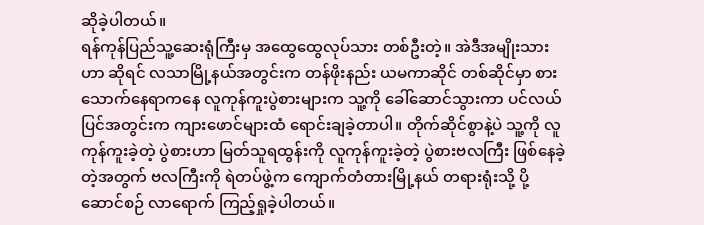ဆိုခဲ့ပါတယ်။
ရန်ကုန်ပြည်သူ့ဆေးရုံကြီးမှ အထွေထွေလုပ်သား တစ်ဦးတဲ့။ အဲဒီအမျိုးသားဟာ ဆိုရင် လသာမြို့နယ်အတွင်းက တန်ဖိုးနည်း ယမကာဆိုင် တစ်ဆိုင်မှာ စားသောက်နေရာကနေ လူကုန်ကူးပွဲစားများက သူ့ကို ခေါ်ဆောင်သွားကာ ပင်လယ်ပြင်အတွင်းက ကျားဖောင်များထံ ရောင်းချခဲ့တာပါ။ တိုက်ဆိုင်စွာနဲ့ပဲ သူ့ကို လူကုန်ကူးခဲ့တဲ့ ပွဲစားဟာ မြတ်သူရထွန်းကို လူကုန်ကူးခဲ့တဲ့ ပွဲစားဗလကြီး ဖြစ်နေခဲ့တဲ့အတွက် ဗလကြီးကို ရဲတပ်ဖွဲ့က ကျောက်တံတားမြို့နယ် တရားရုံးသို့ ပို့ဆောင်စဉ် လာရောက် ကြည့်ရှုခဲ့ပါတယ်။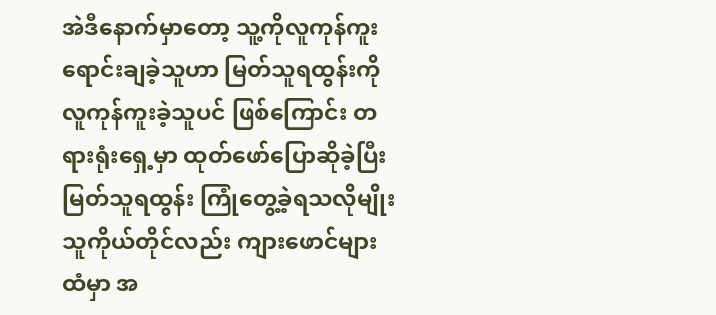အဲဒီနောက်မှာတော့ သူ့ကိုလူကုန်ကူး ရောင်းချခဲ့သူဟာ မြတ်သူရထွန်းကို လူကုန်ကူးခဲ့သူပင် ဖြစ်ကြောင်း တရားရုံးရှေ့မှာ ထုတ်ဖော်ပြောဆိုခဲ့ပြီး မြတ်သူရထွန်း ကြုံတွေ့ခဲ့ရသလိုမျိုး သူကိုယ်တိုင်လည်း ကျားဖောင်များထံမှာ အ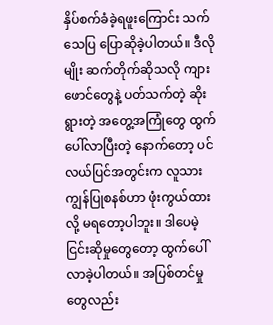နှိပ်စက်ခံခဲ့ရဖူးကြောင်း သက်သေပြ ပြောဆိုခဲ့ပါတယ်။ ဒီလိုမျိုး ဆက်တိုက်ဆိုသလို ကျားဖောင်တွေနဲ့ ပတ်သက်တဲ့ ဆိုးရွားတဲ့ အတွေ့အကြုံတွေ ထွက်ပေါ်လာပြီးတဲ့ နောက်တော့ ပင်လယ်ပြင်အတွင်းက လူသားကျွန်ပြုစနစ်ဟာ ဖုံးကွယ်ထားလို့ မရတော့ပါဘူး။ ဒါပေမဲ့ ငြင်းဆိုမှုတွေတော့ ထွက်ပေါ်လာခဲ့ပါတယ်။ အပြစ်တင်မှုတွေလည်း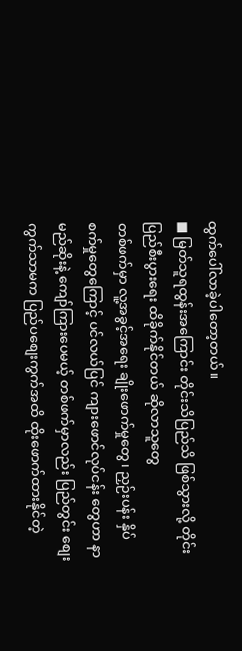ထွက်ပေါ်လာခဲ့ပါတော့တယ်။
■ မြတ်သူရထွန်းအကြောင်း တိုင်းသိပြည်သိ ဖြစ်သွားလို့ တိုင်းပြည်စီးပွားရေး ထိခိုက်နိုင်တယ် ဆိုလာသူတွေ
တစ်ဖက်မှာ လူ့အခွင့်အရေး ချိုးဖောက်မှုတွေ၊ ညှဉ်းပန်း နှိပ်စက်မှုတွေကြောင့် ပင်လယ်ပြင် ကျားဖောင်လုပ်ငန်း တွေဟာ နာမည်ဆိုးနဲ့ ကျော်ကြားပေမယ့် တစ်ဖက်မှာလည်း ပြည်တွင်း စျေးကွက်သာမက ပြည်ပစျေးကွက်အထိ ထိုးဖောက်ထားနိုင်တဲ့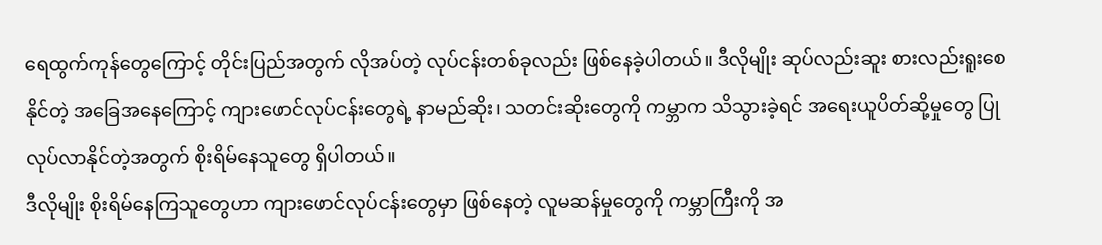ရေထွက်ကုန်တွေကြောင့် တိုင်းပြည်အတွက် လိုအပ်တဲ့ လုပ်ငန်းတစ်ခုလည်း ဖြစ်နေခဲ့ပါတယ်။ ဒီလိုမျိုး ဆုပ်လည်းဆူး စားလည်းရူးစေနိုင်တဲ့ အခြေအနေကြောင့် ကျားဖောင်လုပ်ငန်းတွေရဲ့ နာမည်ဆိုး၊ သတင်းဆိုးတွေကို ကမ္ဘာက သိသွားခဲ့ရင် အရေးယူပိတ်ဆို့မှုတွေ ပြုလုပ်လာနိုင်တဲ့အတွက် စိုးရိမ်နေသူတွေ ရှိပါတယ်။
ဒီလိုမျိုး စိုးရိမ်နေကြသူတွေဟာ ကျားဖောင်လုပ်ငန်းတွေမှာ ဖြစ်နေတဲ့ လူမဆန်မှုတွေကို ကမ္ဘာကြီးကို အ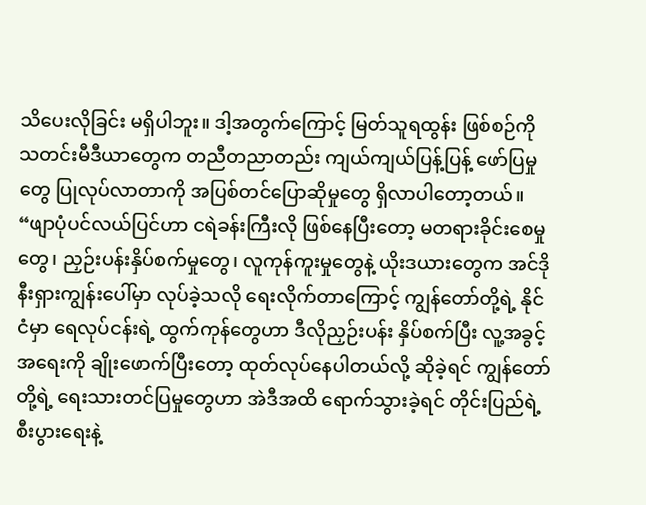သိပေးလိုခြင်း မရှိပါဘူး။ ဒါ့အတွက်ကြောင့် မြတ်သူရထွန်း ဖြစ်စဉ်ကို သတင်းမီဒီယာတွေက တညီတညာတည်း ကျယ်ကျယ်ပြန့်ပြန့် ဖော်ပြမှုတွေ ပြုလုပ်လာတာကို အပြစ်တင်ပြောဆိုမှုတွေ ရှိလာပါတော့တယ်။
“ဖျာပုံပင်လယ်ပြင်ဟာ ငရဲခန်းကြီးလို ဖြစ်နေပြီးတော့ မတရားခိုင်းစေမှုတွေ၊ ညှဉ်းပန်းနှိပ်စက်မှုတွေ၊ လူကုန်ကူးမှုတွေနဲ့ ယိုးဒယားတွေက အင်ဒိုနီးရှားကျွန်းပေါ်မှာ လုပ်ခဲ့သလို ရေးလိုက်တာကြောင့် ကျွန်တော်တို့ရဲ့ နိုင်ငံမှာ ရေလုပ်ငန်းရဲ့ ထွက်ကုန်တွေဟာ ဒီလိုညှဉ်းပန်း နှိပ်စက်ပြီး လူ့အခွင့်အရေးကို ချိုးဖောက်ပြီးတော့ ထုတ်လုပ်နေပါတယ်လို့ ဆိုခဲ့ရင် ကျွန်တော်တို့ရဲ့ ရေးသားတင်ပြမှုတွေဟာ အဲဒီအထိ ရောက်သွားခဲ့ရင် တိုင်းပြည်ရဲ့ စီးပွားရေးနဲ့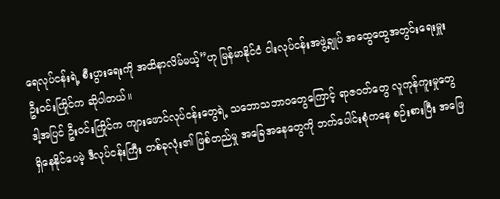ရေလုပ်ငန်းရဲ့ စီးပွားရေးကို အထိနာလိမ်မယ့်”ဟု မြန်မာနိုင်ငံ ငါးလုပ်ငန်းအဖွဲ့ချုပ် အထွေထွေအတွင်းရေးမှူး ဦးဝင်းကြိုင်က ဆိုပါတယ်။
ဒါ့အပြင် ဦးဝင်းကြိုင်က ကျားဖောင်လုပ်ငန်းတွေရဲ့ သဘောသဘာဝတွေကြောင့် ရာဇဝတ်တွေ လူကုန်ကူးမှုတွေ ရှိနေနိုင်ပေမဲ့ ဒီလုပ်ငန်းကြီး တစ်ခုလုံး၏ ဖြစ်တည်မှု အခြေအနေတွေကို ဘက်ပေါင်းစုံကနေ စဉ်းစားပြီး အဖြေ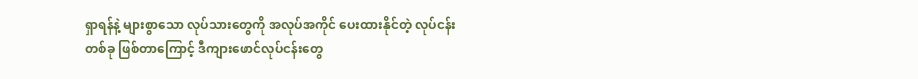ရှာရန်နဲ့ များစွာသော လုပ်သားတွေကို အလုပ်အကိုင် ပေးထားနိုင်တဲ့ လုပ်ငန်းတစ်ခု ဖြစ်တာကြောင့် ဒီကျားဖောင်လုပ်ငန်းတွေ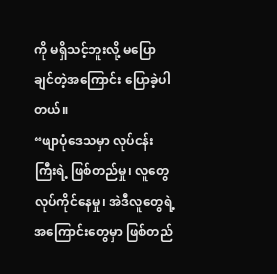ကို မရှိသင့်ဘူးလို့ မပြောချင်တဲ့အကြောင်း ပြောခဲ့ပါတယ်။
“ဖျာပုံဒေသမှာ လုပ်ငန်းကြီးရဲ့ ဖြစ်တည်မှု၊ လူတွေ လုပ်ကိုင်နေမှု၊ အဲဒီလူတွေရဲ့ အကြောင်းတွေမှာ ဖြစ်တည်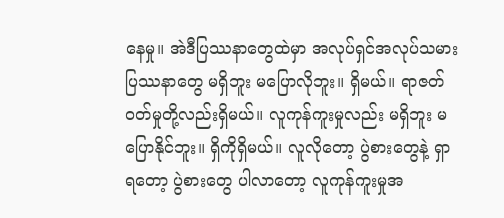နေမှု။ အဲဒီပြဿနာတွေထဲမှာ အလုပ်ရှင်အလုပ်သမား ပြဿနာတွေ မရှိဘူး မပြောလိုဘူး။ ရှိမယ်။ ရာဇတ်ဝတ်မှုတို့လည်းရှိမယ်။ လူကုန်ကူးမှုလည်း မရှိဘူး မပြောနိုင်ဘူး။ ရှိကိုရှိမယ်။ လူလိုတော့ ပွဲစားတွေနဲ့ ရှာရတော့ ပွဲစားတွေ ပါလာတော့ လူကုန်ကူးမှုအ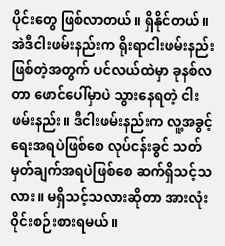ပိုင်းတွေ ဖြစ်လာတယ်။ ရှိနိုင်တယ်။ အဲဒီငါးဖမ်းနည်းက ရိုးရာငါးဖမ်းနည်း ဖြစ်တဲ့အတွက် ပင်လယ်ထဲမှာ ခုနစ်လတာ ဖောင်ပေါ်မှာပဲ သွားနေရတဲ့ ငါးဖမ်းနည်း။ ဒီငါးဖမ်းနည်းက လူ့အခွင့်ရေးအရပဲဖြစ်စေ လုပ်ငန်းခွင် သတ်မှတ်ချက်အရပဲဖြစ်စေ ဆက်ရှိသင့်သလား။ မရှိသင့်သလားဆိုတာ အားလုံး ၀ိုင်းစဉ်းစားရမယ်။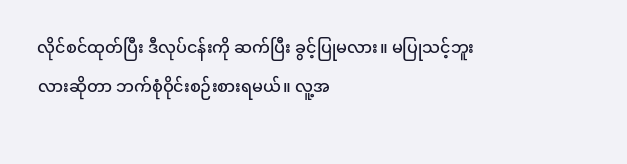လိုင်စင်ထုတ်ပြီး ဒီလုပ်ငန်းကို ဆက်ပြီး ခွင့်ပြုမလား။ မပြုသင့်ဘူးလားဆိုတာ ဘက်စုံဝိုင်းစဉ်းစားရမယ်။ လူ့အ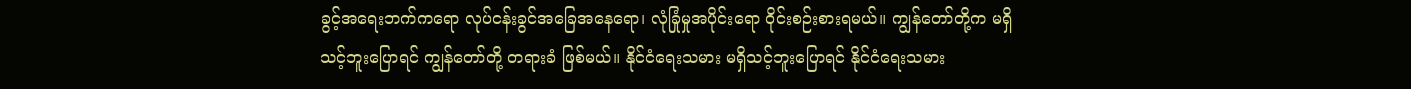ခွင့်အရေးဘက်ကရော လုပ်ငန်းခွင်အခြေအနေရော၊ လုံခြုံမှုအပိုင်းရော ၀ိုင်းစဉ်းစားရမယ်။ ကျွန်တော်တို့က မရှိသင့်ဘူးပြောရင် ကျွန်တော်တို့ တရားခံ ဖြစ်မယ်။ နိုင်ငံရေးသမား မရှိသင့်ဘူးပြောရင် နိုင်ငံရေးသမား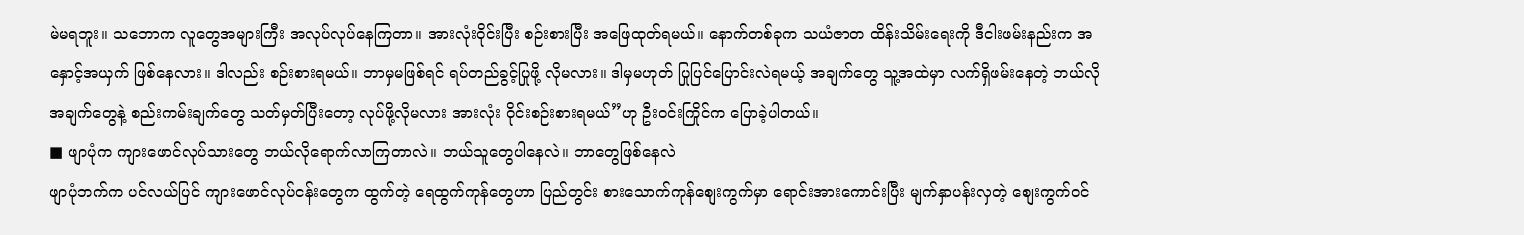မဲမရဘူး။ သဘောက လူတွေအများကြီး အလုပ်လုပ်နေကြတာ။ အားလုံးဝိုင်းပြီး စဉ်းစားပြီး အဖြေထုတ်ရမယ်။ နောက်တစ်ခုက သယံဇာတ ထိန်းသိမ်းရေးကို ဒီငါးဖမ်းနည်းက အနှောင့်အယှက် ဖြစ်နေလား။ ဒါလည်း စဉ်းစားရမယ်။ ဘာမှမဖြစ်ရင် ရပ်တည်ခွင့်ပြုဖို့ လိုမလား။ ဒါမှမဟုတ် ပြုပြင်ပြောင်းလဲရမယ့် အချက်တွေ သူ့အထဲမှာ လက်ရှိဖမ်းနေတဲ့ ဘယ်လိုအချက်တွေနဲ့ စည်းကမ်းချက်တွေ သတ်မှတ်ပြီးတော့ လုပ်ဖို့လိုမလား အားလုံး ၀ိုင်းစဉ်းစားရမယ်”ဟု ဦးဝင်းကြိုင်က ပြောခဲ့ပါတယ်။
■ ဖျာပုံက ကျားဖောင်လုပ်သားတွေ ဘယ်လိုရောက်လာကြတာလဲ။ ဘယ်သူတွေပါနေလဲ။ ဘာတွေဖြစ်နေလဲ
ဖျာပုံဘက်က ပင်လယ်ပြင် ကျားဖောင်လုပ်ငန်းတွေက ထွက်တဲ့ ရေထွက်ကုန်တွေဟာ ပြည်တွင်း စားသောက်ကုန်စျေးကွက်မှာ ရောင်းအားကောင်းပြီး မျက်နှာပန်းလှတဲ့ စျေးကွက်ဝင်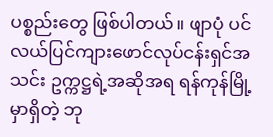ပစ္စည်းတွေ ဖြစ်ပါတယ်။ ဖျာပုံ ပင်လယ်ပြင်ကျားဖောင်လုပ်ငန်းရှင်အသင်း ဥက္ကဋ္ဌရဲ့အဆိုအရ ရန်ကုန်မြို့မှာရှိတဲ့ ဘု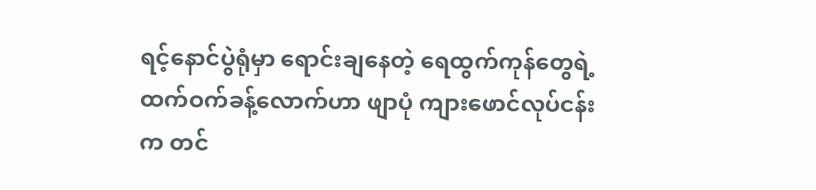ရင့်နောင်ပွဲရုံမှာ ရောင်းချနေတဲ့ ရေထွက်ကုန်တွေရဲ့ ထက်ဝက်ခန့်လောက်ဟာ ဖျာပုံ ကျားဖောင်လုပ်ငန်းက တင်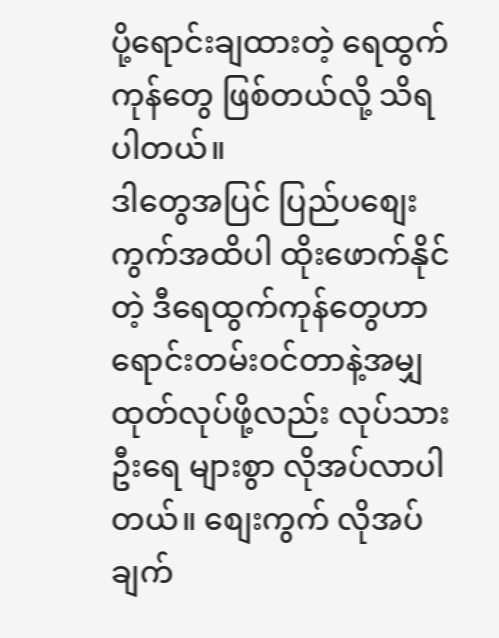ပို့ရောင်းချထားတဲ့ ရေထွက်ကုန်တွေ ဖြစ်တယ်လို့ သိရပါတယ်။
ဒါတွေအပြင် ပြည်ပစျေးကွက်အထိပါ ထိုးဖောက်နိုင်တဲ့ ဒီရေထွက်ကုန်တွေဟာ ရောင်းတမ်းဝင်တာနဲ့အမျှ ထုတ်လုပ်ဖို့လည်း လုပ်သားဦးရေ များစွာ လိုအပ်လာပါတယ်။ စျေးကွက် လိုအပ်ချက်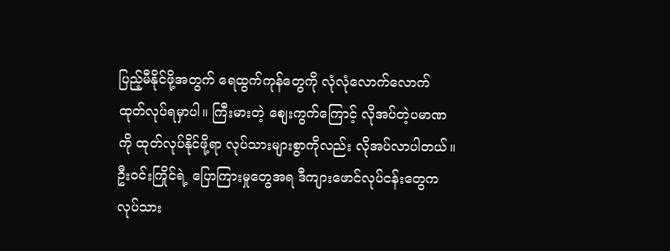ပြည့်မီနိုင်ဖို့အတွက် ရေထွက်ကုန်တွေကို လုံလုံလောက်လောက် ထုတ်လုပ်ရမှာပါ။ ကြီးမားတဲ့ စျေးကွက်ကြောင့် လိုအပ်တဲ့ပမာဏကို ထုတ်လုပ်နိုင်ဖို့ရာ လုပ်သားများစွာကိုလည်း လိုအပ်လာပါတယ်။ ဦးဝင်းကြိုင်ရဲ့ ပြောကြားမှုတွေအရ ဒီကျားဖောင်လုပ်ငန်းတွေက လုပ်သား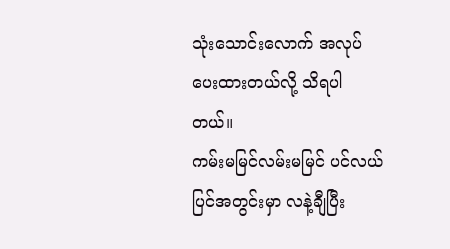သုံးသောင်းလောက် အလုပ်ပေးထားတယ်လို့ သိရပါတယ်။
ကမ်းမမြင်လမ်းမမြင် ပင်လယ်ပြင်အတွင်းမှာ လနဲ့ချီပြီး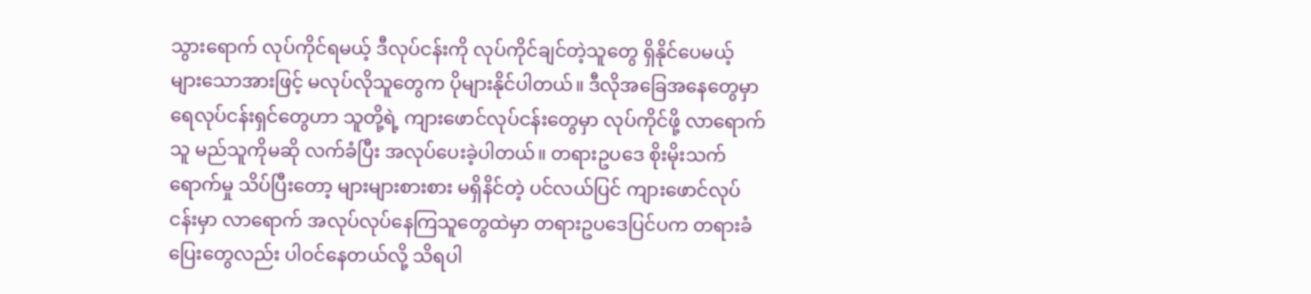သွားရောက် လုပ်ကိုင်ရမယ့် ဒီလုပ်ငန်းကို လုပ်ကိုင်ချင်တဲ့သူတွေ ရှိနိုင်ပေမယ့် များသောအားဖြင့် မလုပ်လိုသူတွေက ပိုများနိုင်ပါတယ်။ ဒီလိုအခြေအနေတွေမှာ ရေလုပ်ငန်းရှင်တွေဟာ သူတို့ရဲ့ ကျားဖောင်လုပ်ငန်းတွေမှာ လုပ်ကိုင်ဖို့ လာရောက်သူ မည်သူကိုမဆို လက်ခံပြီး အလုပ်ပေးခဲ့ပါတယ်။ တရားဥပဒေ စိုးမိုးသက်ရောက်မှု သိပ်ပြီးတော့ များများစားစား မရှိနိင်တဲ့ ပင်လယ်ပြင် ကျားဖောင်လုပ်ငန်းမှာ လာရောက် အလုပ်လုပ်နေကြသူတွေထဲမှာ တရားဥပဒေပြင်ပက တရားခံပြေးတွေလည်း ပါဝင်နေတယ်လို့ သိရပါ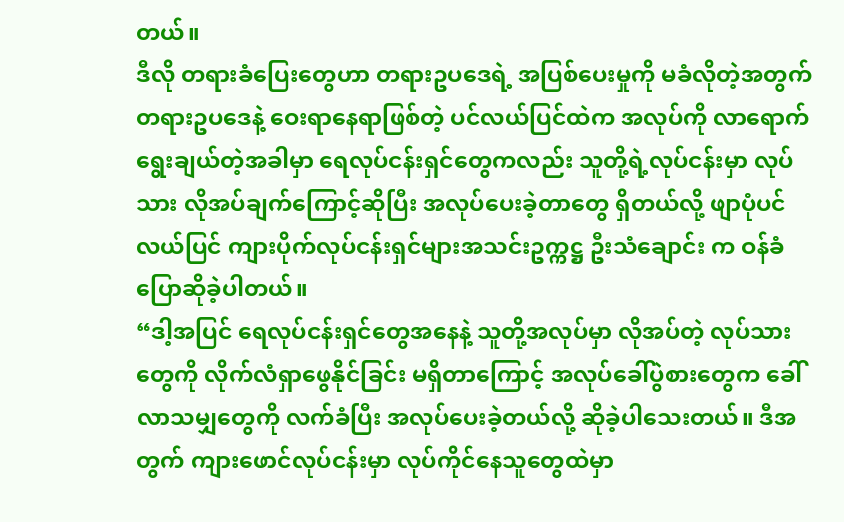တယ်။
ဒီလို တရားခံပြေးတွေဟာ တရားဥပဒေရဲ့ အပြစ်ပေးမှုကို မခံလိုတဲ့အတွက် တရားဥပဒေနဲ့ ဝေးရာနေရာဖြစ်တဲ့ ပင်လယ်ပြင်ထဲက အလုပ်ကို လာရောက် ရွေးချယ်တဲ့အခါမှာ ရေလုပ်ငန်းရှင်တွေကလည်း သူတို့ရဲ့လုပ်ငန်းမှာ လုပ်သား လိုအပ်ချက်ကြောင့်ဆိုပြီး အလုပ်ပေးခဲ့တာတွေ ရှိတယ်လို့ ဖျာပုံပင်လယ်ပြင် ကျားပိုက်လုပ်ငန်းရှင်များအသင်းဥက္ကဋ္ဌ ဦးသံချောင်း က ဝန်ခံပြောဆိုခဲ့ပါတယ်။
“ဒါ့အပြင် ရေလုပ်ငန်းရှင်တွေအနေနဲ့ သူတို့အလုပ်မှာ လိုအပ်တဲ့ လုပ်သားတွေကို လိုက်လံရှာဖွေနိုင်ခြင်း မရှိတာကြောင့် အလုပ်ခေါ်ပွဲစားတွေက ခေါ်လာသမျှတွေကို လက်ခံပြီး အလုပ်ပေးခဲ့တယ်လို့ ဆိုခဲ့ပါသေးတယ်။ ဒီအတွက် ကျားဖောင်လုပ်ငန်းမှာ လုပ်ကိုင်နေသူတွေထဲမှာ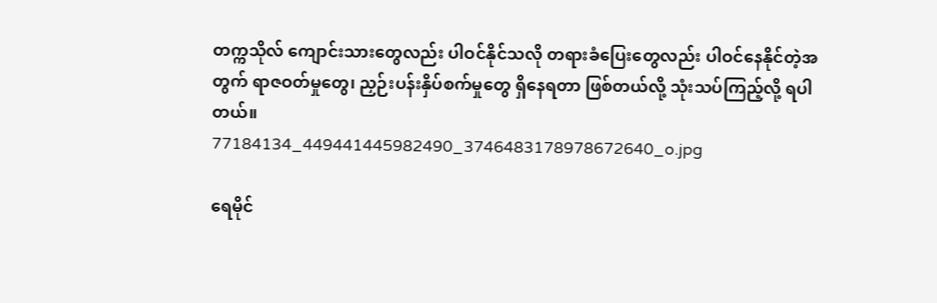တက္ကသိုလ် ကျောင်းသားတွေလည်း ပါဝင်နိုင်သလို တရားခံပြေးတွေလည်း ပါဝင်နေနိုင်တဲ့အတွက် ရာဇဝတ်မှုတွေ၊ ညှဉ်းပန်းနှိပ်စက်မှုတွေ ရှိနေရတာ ဖြစ်တယ်လို့ သုံးသပ်ကြည့်လို့ ရပါတယ်။
77184134_449441445982490_3746483178978672640_o.jpg

ရေမိုင်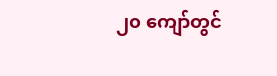၂၀ ကျော်တွင်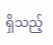ရှိသည့်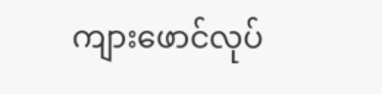ကျားဖောင်လုပ်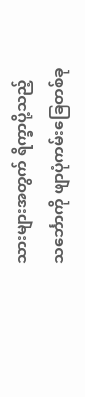သားများအတွက် ရိက္ခာပို့သည့်သင်္ဘောကို ဖျာပုံကမ်းခြေတစ်ခု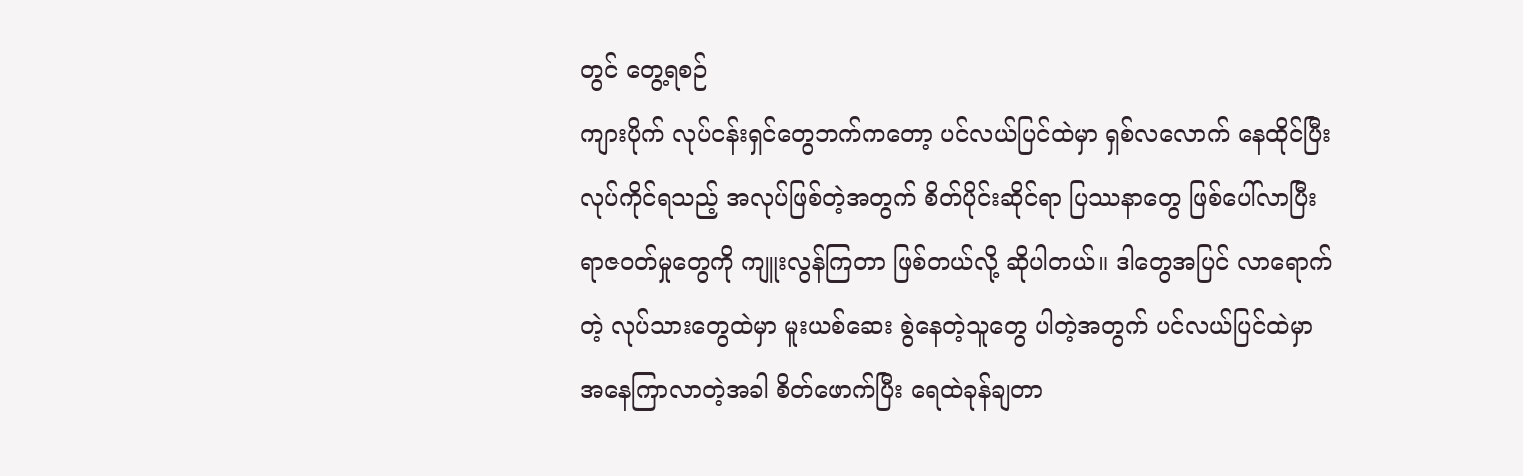တွင် တွေ့ရစဉ်
ကျားပိုက် လုပ်ငန်းရှင်တွေဘက်ကတော့ ပင်လယ်ပြင်ထဲမှာ ရှစ်လလောက် နေထိုင်ပြီး လုပ်ကိုင်ရသည့် အလုပ်ဖြစ်တဲ့အတွက် စိတ်ပိုင်းဆိုင်ရာ ပြဿနာတွေ ဖြစ်ပေါ်လာပြီး ရာဇဝတ်မှုတွေကို ကျူးလွန်ကြတာ ဖြစ်တယ်လို့ ဆိုပါတယ်။ ဒါတွေအပြင် လာရောက်တဲ့ လုပ်သားတွေထဲမှာ မူးယစ်ဆေး စွဲနေတဲ့သူတွေ ပါတဲ့အတွက် ပင်လယ်ပြင်ထဲမှာ အနေကြာလာတဲ့အခါ စိတ်ဖောက်ပြီး ရေထဲခုန်ချတာ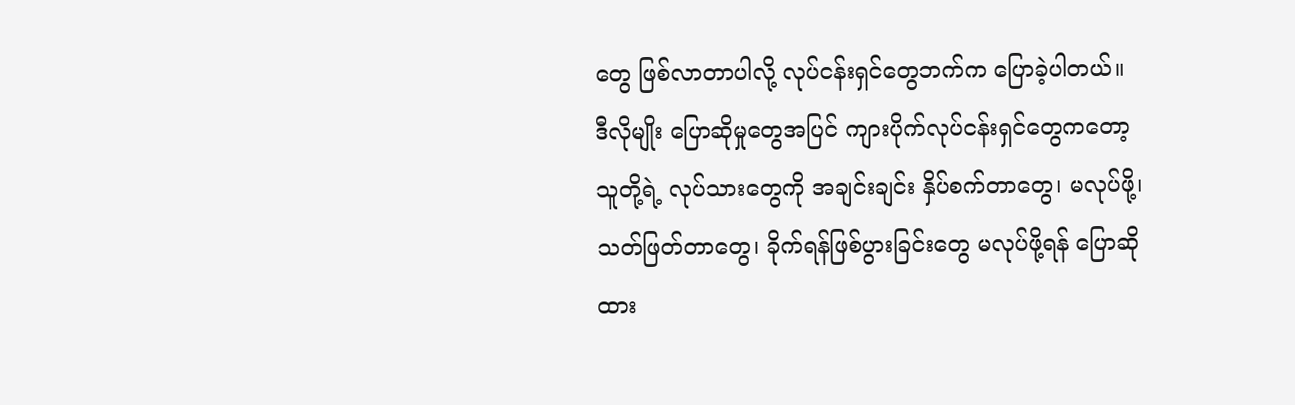တွေ ဖြစ်လာတာပါလို့ လုပ်ငန်းရှင်တွေဘက်က ပြောခဲ့ပါတယ်။
ဒီလိုမျိုး ပြောဆိုမှုတွေအပြင် ကျားပိုက်လုပ်ငန်းရှင်တွေကတော့ သူတို့ရဲ့ လုပ်သားတွေကို အချင်းချင်း နှိပ်စက်တာတွေ၊ မလုပ်ဖို့၊ သတ်ဖြတ်တာတွေ၊ ခိုက်ရန်ဖြစ်ပွားခြင်းတွေ မလုပ်ဖို့ရန် ပြောဆိုထား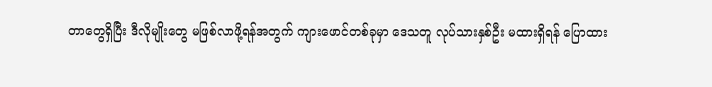တာတွေရှိပြီး ဒီလိုမျိုးတွေ မဖြစ်လာဖို့ရန်အတွက် ကျားဖောင်တစ်ခုမှာ ဒေသတူ လုပ်သားနှစ်ဦး မထားရှိရန် ပြောထား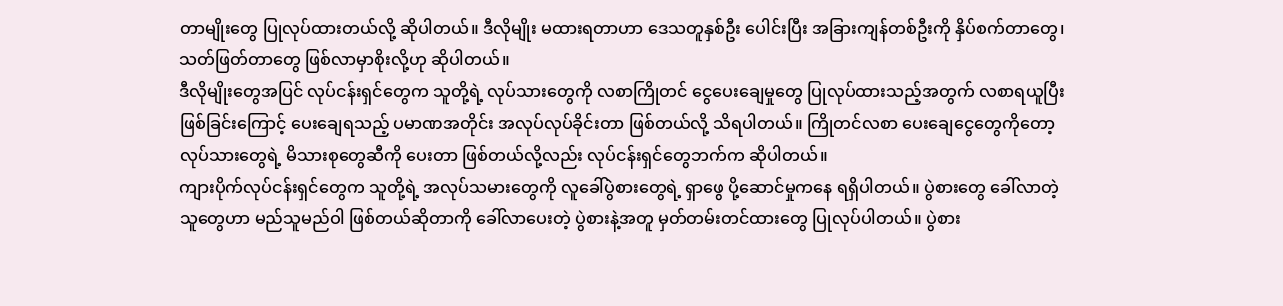တာမျိုးတွေ ပြုလုပ်ထားတယ်လို့ ဆိုပါတယ်။ ဒီလိုမျိုး မထားရတာဟာ ဒေသတူနှစ်ဦး ပေါင်းပြီး အခြားကျန်တစ်ဦးကို နှိပ်စက်တာတွေ၊ သတ်ဖြတ်တာတွေ ဖြစ်လာမှာစိုးလို့ဟု ဆိုပါတယ်။
ဒီလိုမျိုးတွေအပြင် လုပ်ငန်းရှင်တွေက သူတို့ရဲ့ လုပ်သားတွေကို လစာကြိုတင် ငွေပေးချေမှုတွေ ပြုလုပ်ထားသည့်အတွက် လစာရယူပြီး ဖြစ်ခြင်းကြောင့် ပေးချေရသည့် ပမာဏအတိုင်း အလုပ်လုပ်ခိုင်းတာ ဖြစ်တယ်လို့ သိရပါတယ်။ ကြိုတင်လစာ ပေးချေငွေတွေကိုတော့ လုပ်သားတွေရဲ့ မိသားစုတွေဆီကို ပေးတာ ဖြစ်တယ်လို့လည်း လုပ်ငန်းရှင်တွေဘက်က ဆိုပါတယ်။
ကျားပိုက်လုပ်ငန်းရှင်တွေက သူတို့ရဲ့ အလုပ်သမားတွေကို လူခေါ်ပွဲစားတွေရဲ့ ရှာဖွေ ပို့ဆောင်မှုကနေ ရရှိပါတယ်။ ပွဲစားတွေ ခေါ်လာတဲ့သူတွေဟာ မည်သူမည်ဝါ ဖြစ်တယ်ဆိုတာကို ခေါ်လာပေးတဲ့ ပွဲစားနဲ့အတူ မှတ်တမ်းတင်ထားတွေ ပြုလုပ်ပါတယ်။ ပွဲစား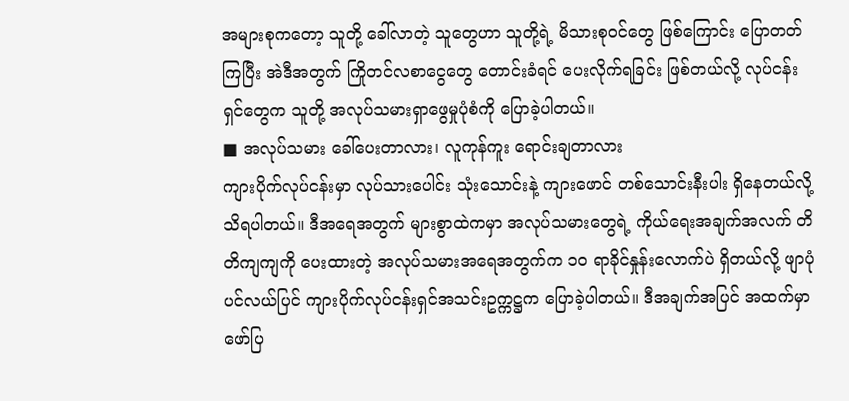အများစုကတော့ သူတို့ ခေါ်လာတဲ့ သူတွေဟာ သူတို့ရဲ့ မိသားစုဝင်တွေ ဖြစ်ကြောင်း ပြောတတ်ကြပြီး အဲဒီအတွက် ကြိုတင်လစာငွေတွေ တောင်းခံရင် ပေးလိုက်ရခြင်း ဖြစ်တယ်လို့ လုပ်ငန်းရှင်တွေက သူတို့ အလုပ်သမားရှာဖွေမှုပုံစံကို ပြောခဲ့ပါတယ်။
■ အလုပ်သမား ခေါ်ပေးတာလား၊ လူကုန်ကူး ရောင်းချတာလား
ကျားပိုက်လုပ်ငန်းမှာ လုပ်သားပေါင်း သုံးသောင်းနဲ့ ကျားဖောင် တစ်သောင်းနီးပါး ရှိနေတယ်လို့ သိရပါတယ်။ ဒီအရေအတွက် များစွာထဲကမှာ အလုပ်သမားတွေရဲ့ ကိုယ်ရေးအချက်အလက် တိတိကျကျကို ပေးထားတဲ့ အလုပ်သမားအရေအတွက်က ၁၀ ရာခိုင်နှုန်းလောက်ပဲ ရှိတယ်လို့ ဖျာပုံ ပင်လယ်ပြင် ကျားပိုက်လုပ်ငန်းရှင်အသင်းဥက္ကဋ္ဌက ပြောခဲ့ပါတယ်။ ဒီအချက်အပြင် အထက်မှာဖော်ပြ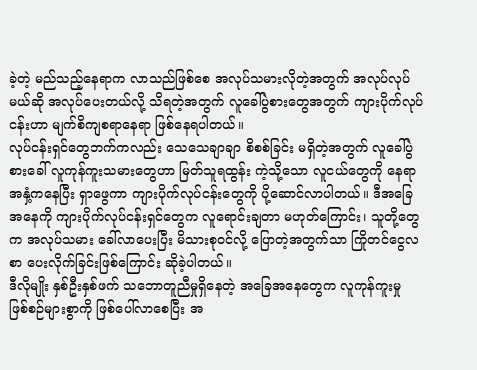ခဲ့တဲ့ မည်သည့်နေရာက လာသည်ဖြစ်စေ အလုပ်သမားလိုတဲ့အတွက် အလုပ်လုပ်မယ်ဆို အလုပ်ပေးတယ်လို့ သိရတဲ့အတွက် လူခေါ်ပွဲစားတွေအတွက် ကျားပိုက်လုပ်ငန်းဟာ မျက်စိကျစရာနေရာ ဖြစ်နေရပါတယ်။
လုပ်ငန်းရှင်တွေဘက်ကလည်း သေသေချာချာ စိစစ်ခြင်း မရှိတဲ့အတွက် လူခေါ်ပွဲစားခေါ် လူကုန်ကူးသမားတွေဟာ မြတ်သူရထွန်း ကဲ့သို့သော လူငယ်တွေကို နေရာအနှံ့ကနေပြီး ရှာဖွေကာ ကျားပိုက်လုပ်ငန်းတွေကို ပို့ဆောင်လာပါတယ်။ ဒီအခြေအနေကို ကျားပိုက်လုပ်ငန်းရှင်တွေက လူရောင်းချတာ မဟုတ်ကြောင်း၊ သူတို့တွေက အလုပ်သမား ခေါ်လာပေးပြီး မိသားစုဝင်လို့ ပြောတဲ့အတွက်သာ ကြိုတင်ငွေလစာ ပေးလိုက်ခြင်းဖြစ်ကြောင်း ဆိုခဲ့ပါတယ်။
ဒီလိုမျိုး နှစ်ဦးနှစ်ဖက် သဘောတူညီမှုရှိနေတဲ့ အခြေအနေတွေက လူကုန်ကူးမှု ဖြစ်စဉ်များစွာကို ဖြစ်ပေါ်လာစေပြီး အ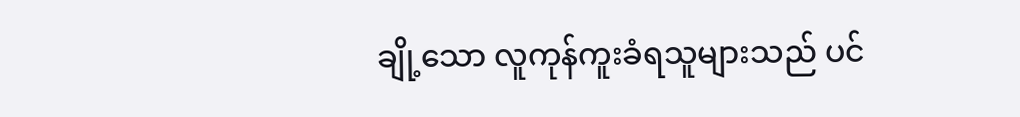ချို့သော လူကုန်ကူးခံရသူများသည် ပင်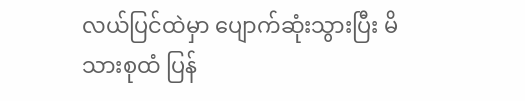လယ်ပြင်ထဲမှာ ပျောက်ဆုံးသွားပြီး မိသားစုထံ ပြန်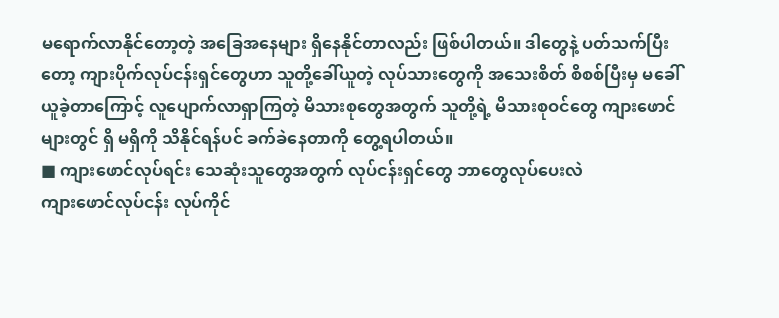မရောက်လာနိုင်တော့တဲ့ အခြေအနေများ ရှိနေနိုင်တာလည်း ဖြစ်ပါတယ်။ ဒါတွေနဲ့ ပတ်သက်ပြီးတော့ ကျားပိုက်လုပ်ငန်းရှင်တွေဟာ သူတို့ခေါ်ယူတဲ့ လုပ်သားတွေကို အသေးစိတ် စိစစ်ပြီးမှ မခေါ်ယူခဲ့တာကြောင့် လူပျောက်လာရှာကြတဲ့ မိသားစုတွေအတွက် သူတို့ရဲ့ မိသားစုဝင်တွေ ကျားဖောင်များတွင် ရှိ မရှိကို သိနိုင်ရန်ပင် ခက်ခဲနေတာကို တွေ့ရပါတယ်။
■ ကျားဖောင်လုပ်ရင်း သေဆုံးသူတွေအတွက် လုပ်ငန်းရှင်တွေ ဘာတွေလုပ်ပေးလဲ
ကျားဖောင်လုပ်ငန်း လုပ်ကိုင်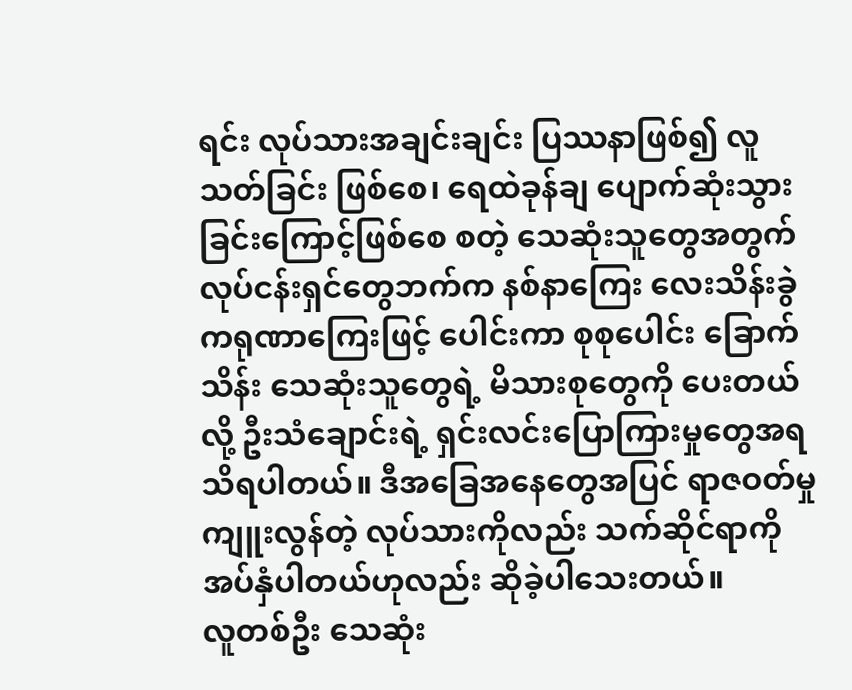ရင်း လုပ်သားအချင်းချင်း ပြဿနာဖြစ်၍ လူသတ်ခြင်း ဖြစ်စေ၊ ရေထဲခုန်ချ ပျောက်ဆုံးသွားခြင်းကြောင့်ဖြစ်စေ စတဲ့ သေဆုံးသူတွေအတွက် လုပ်ငန်းရှင်တွေဘက်က နစ်နာကြေး လေးသိန်းခွဲ ကရုဏာကြေးဖြင့် ပေါင်းကာ စုစုပေါင်း ခြောက်သိန်း သေဆုံးသူတွေရဲ့ မိသားစုတွေကို ပေးတယ်လို့ ဦးသံချောင်းရဲ့ ရှင်းလင်းပြောကြားမှုတွေအရ သိရပါတယ်။ ဒီအခြေအနေတွေအပြင် ရာဇဝတ်မှုကျူးလွန်တဲ့ လုပ်သားကိုလည်း သက်ဆိုင်ရာကို အပ်နှံပါတယ်ဟုလည်း ဆိုခဲ့ပါသေးတယ်။
လူတစ်ဦး သေဆုံး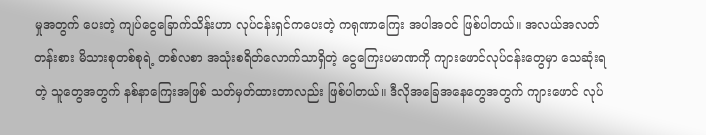မှုအတွက် ပေးတဲ့ ကျပ်ငွေခြောက်သိန်းဟာ လုပ်ငန်းရှင်ကပေးတဲ့ ကရုဏာကြေး အပါအဝင် ဖြစ်ပါတယ်။ အလယ်အလတ်တန်းစား မိသားစုတစ်စုရဲ့ တစ်လစာ အသုံးစရိတ်လောက်သာရှိတဲ့ ငွေကြေးပမာဏကို ကျားဖောင်လုပ်ငန်းတွေမှာ သေဆုံးရတဲ့ သူတွေအတွက် နစ်နာကြေးအဖြစ် သတ်မှတ်ထားတာလည်း ဖြစ်ပါတယ်။ ဒီလိုအခြေအနေတွေအတွက် ကျားဖောင် လုပ်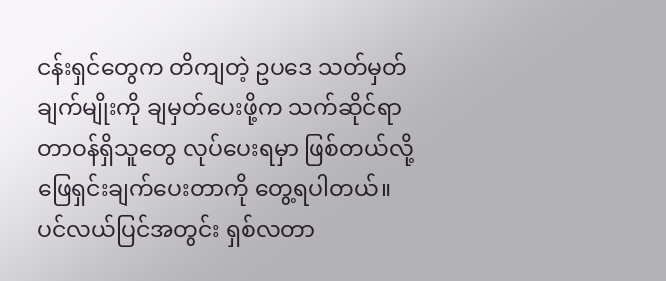ငန်းရှင်တွေက တိကျတဲ့ ဥပဒေ သတ်မှတ်ချက်မျိုးကို ချမှတ်ပေးဖို့က သက်ဆိုင်ရာ တာဝန်ရှိသူတွေ လုပ်ပေးရမှာ ဖြစ်တယ်လို့ ဖြေရှင်းချက်ပေးတာကို တွေ့ရပါတယ်။
ပင်လယ်ပြင်အတွင်း ရှစ်လတာ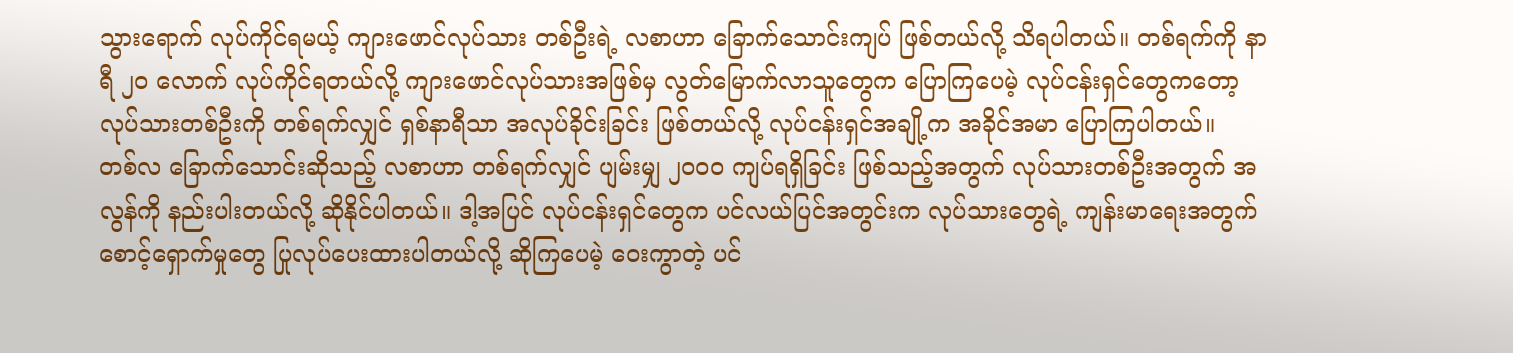သွားရောက် လုပ်ကိုင်ရမယ့် ကျားဖောင်လုပ်သား တစ်ဦးရဲ့ လစာဟာ ခြောက်သောင်းကျပ် ဖြစ်တယ်လို့ သိရပါတယ်။ တစ်ရက်ကို နာရီ ၂၀ လောက် လုပ်ကိုင်ရတယ်လို့ ကျားဖောင်လုပ်သားအဖြစ်မှ လွတ်မြောက်လာသူတွေက ပြောကြပေမဲ့ လုပ်ငန်းရှင်တွေကတော့ လုပ်သားတစ်ဦးကို တစ်ရက်လျှင် ရှစ်နာရီသာ အလုပ်ခိုင်းခြင်း ဖြစ်တယ်လို့ လုပ်ငန်းရှင်အချို့က အခိုင်အမာ ပြောကြပါတယ်။
တစ်လ ခြောက်သောင်းဆိုသည့် လစာဟာ တစ်ရက်လျှင် ပျမ်းမျှ ၂၀၀၀ ကျပ်ရရှိခြင်း ဖြစ်သည့်အတွက် လုပ်သားတစ်ဦးအတွက် အလွန်ကို နည်းပါးတယ်လို့ ဆိုနိုင်ပါတယ်။ ဒါ့အပြင် လုပ်ငန်းရှင်တွေက ပင်လယ်ပြင်အတွင်းက လုပ်သားတွေရဲ့ ကျန်းမာရေးအတွက် စောင့်ရှောက်မှုတွေ ပြုလုပ်ပေးထားပါတယ်လို့ ဆိုကြပေမဲ့ ဝေးကွာတဲ့ ပင်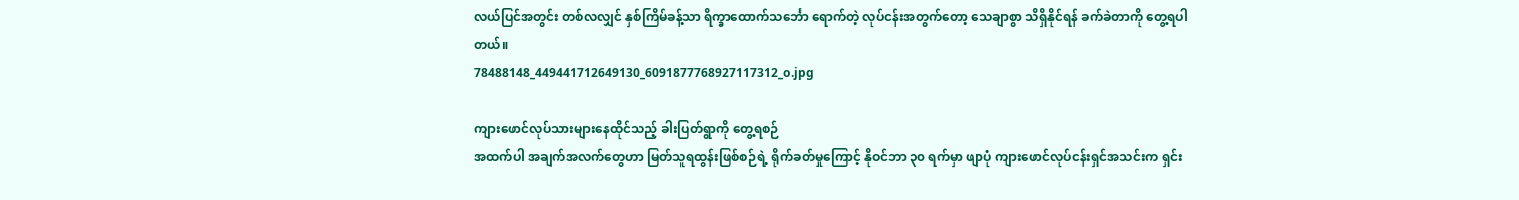လယ်ပြင်အတွင်း တစ်လလျှင် နှစ်ကြိမ်ခန့်သာ ရိက္ခာထောက်သင်္ဘော ရောက်တဲ့ လုပ်ငန်းအတွက်တော့ သေချာစွာ သိရှိနိုင်ရန် ခက်ခဲတာကို တွေ့ရပါတယ်။
78488148_449441712649130_6091877768927117312_o.jpg

ကျားဖောင်လုပ်သားများနေထိုင်သည့် ခါးပြတ်ရွာကို တွေ့ရစဉ်
အထက်ပါ အချက်အလက်တွေဟာ မြတ်သူရထွန်းဖြစ်စဉ်ရဲ့ ရိုက်ခတ်မှုကြောင့် နိုဝင်ဘာ ၃၀ ရက်မှာ ဖျာပုံ ကျားဖောင်လုပ်ငန်းရှင်အသင်းက ရှင်း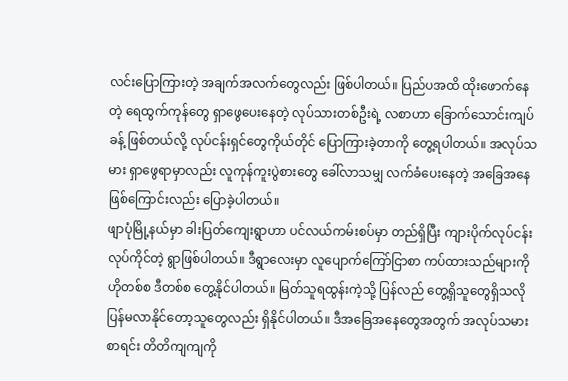လင်းပြောကြားတဲ့ အချက်အလက်တွေလည်း ဖြစ်ပါတယ်။ ပြည်ပအထိ ထိုးဖောက်နေတဲ့ ရေထွက်ကုန်တွေ ရှာဖွေပေးနေတဲ့ လုပ်သားတစ်ဦးရဲ့ လစာဟာ ခြောက်သောင်းကျပ်ခန့် ဖြစ်တယ်လို့ လုပ်ငန်းရှင်တွေကိုယ်တိုင် ပြောကြားခဲ့တာကို တွေ့ရပါတယ်။ အလုပ်သမား ရှာဖွေရာမှာလည်း လူကုန်ကူးပွဲစားတွေ ခေါ်လာသမျှ လက်ခံပေးနေတဲ့ အခြေအနေဖြစ်ကြောင်းလည်း ပြောခဲ့ပါတယ်။
ဖျာပုံမြို့နယ်မှာ ခါးပြတ်ကျေးရွာဟာ ပင်လယ်ကမ်းစပ်မှာ တည်ရှိပြီး ကျားပိုက်လုပ်ငန်း လုပ်ကိုင်တဲ့ ရွာဖြစ်ပါတယ်။ ဒီရွာလေးမှာ လူပျောက်ကြော်ငြာစာ ကပ်ထားသည်များကို ဟိုတစ်စ ဒီတစ်စ တွေ့နိုင်ပါတယ်။ မြတ်သူရထွန်းကဲ့သို့ ပြန်လည် တွေ့ရှိသူတွေရှိသလို ပြန်မလာနိုင်တော့သူတွေလည်း ရှိနိုင်ပါတယ်။ ဒီအခြေအနေတွေအတွက် အလုပ်သမားစာရင်း တိတိကျကျကို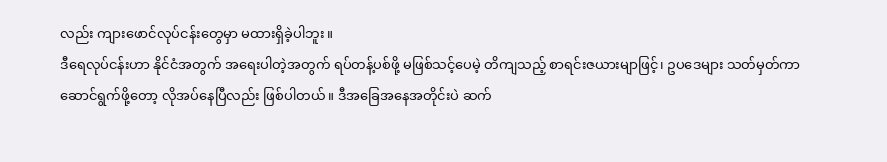လည်း ကျားဖောင်လုပ်ငန်းတွေမှာ မထားရှိခဲ့ပါဘူး။
ဒီရေလုပ်ငန်းဟာ နိုင်ငံအတွက် အရေးပါတဲ့အတွက် ရပ်တန့်ပစ်ဖို့ မဖြစ်သင့်ပေမဲ့ တိကျသည့် စာရင်းဇယားမျာဖြင့်၊ ဥပဒေများ သတ်မှတ်ကာ ဆောင်ရွက်ဖို့တော့ လိုအပ်နေပြီလည်း ဖြစ်ပါတယ်။ ဒီအခြေအနေအတိုင်းပဲ ဆက်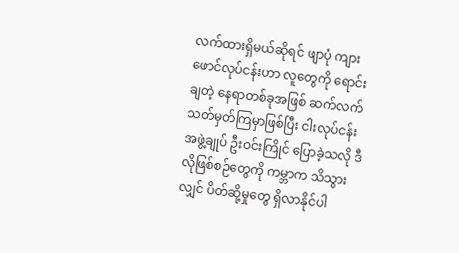လက်ထားရှိမယ်ဆိုရင် ဖျာပုံ ကျားဖောင်လုပ်ငန်းဟာ လူတွေကို ရောင်းချတဲ့ နေရာတစ်ခုအဖြစ် ဆက်လက် သတ်မှတ်ကြမှာဖြစ်ပြီး ငါးလုပ်ငန်းအဖွဲ့ချုပ် ဦးဝင်းကြိုင် ပြောခဲ့သလို ဒီလိုဖြစ်စဉ်တွေကို ကမ္ဘာက သိသွားလျှင် ပိတ်ဆို့မှုတွေ ရှိလာနိုင်ပါ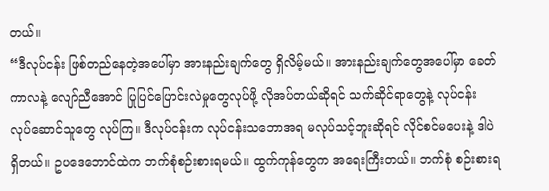တယ်။
“ဒီလုပ်ငန်း ဖြစ်တည်နေတဲ့အပေါ်မှာ အားနည်းချက်တွေ ရှိလိမ့်မယ်။ အားနည်းချက်တွေအပေါ်မှာ ခေတ်ကာလနဲ့ လျော်ညီအောင် ပြုပြင်ပြောင်းလဲမှုတွေလုပ်ဖို့ လိုအပ်တယ်ဆိုရင် သက်ဆိုင်ရာတွေနဲ့ လုပ်ငန်း လုပ်ဆောင်သူတွေ လုပ်ကြ။ ဒီလုပ်ငန်းက လုပ်ငန်းသဘောအရ မလုပ်သင့်ဘူးဆိုရင် လိုင်စင်မပေးနဲ့ ဒါပဲရှိတယ်။ ဥပဒေဘောင်ထဲက ဘက်စုံစဉ်းစားရမယ်။ ထွက်ကုန်တွေက အရေးကြီးတယ်။ ဘက်စုံ စဉ်းစားရ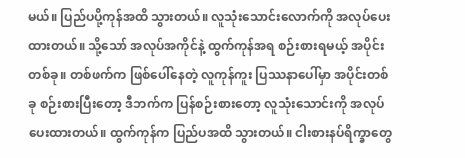မယ်။ ပြည်ပပို့ကုန်အထိ သွားတယ်။ လူသုံးသောင်းလောက်ကို အလုပ်ပေးထားတယ်။ သို့သော် အလုပ်အကိုင်နဲ့ ထွက်ကုန်အရ စဉ်းစားရမယ့် အပိုင်းတစ်ခု။ တစ်ဖက်က ဖြစ်ပေါ်နေတဲ့ လူကုန်ကူး ပြဿနာပေါ်မှာ အပိုင်းတစ်ခု စဉ်းစားပြီးတော့ ဒီဘက်က ပြန်စဉ်းစားတော့ လူသုံးသောင်းကို အလုပ်ပေးထားတယ်။ ထွက်ကုန်က ပြည်ပအထိ သွားတယ်။ ငါးစားနပ်ရိက္ခာတွေ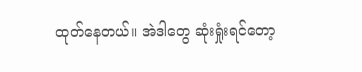ထုတ်နေတယ်။ အဲဒါတွေ ဆုံးရှုံးရင်တော့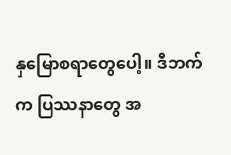နှမြောစရာတွေပေါ့။ ဒီဘက်က ပြဿနာတွေ အ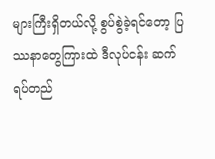များကြီးရှိတယ်လို့ စွပ်စွဲခဲ့ရင်တော့ ပြဿနာတွေကြားထဲ ဒီလုပ်ငန်း ဆက်ရပ်တည်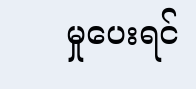မှုပေးရင်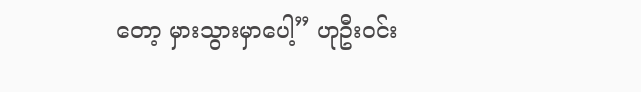တော့ မှားသွားမှာပေါ့” ဟုဦးဝင်း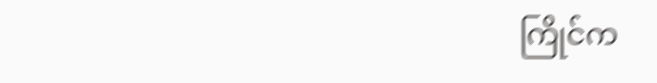ကြိုင်က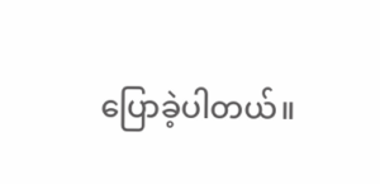ပြောခဲ့ပါတယ်။